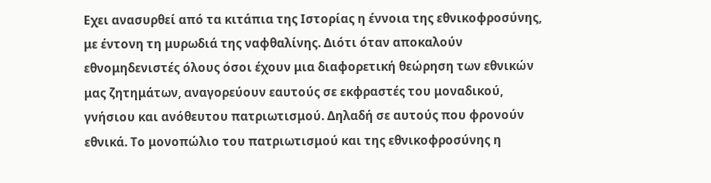Εχει ανασυρθεί από τα κιτάπια της Ιστορίας η έννοια της εθνικοφροσύνης, με έντονη τη μυρωδιά της ναφθαλίνης. Διότι όταν αποκαλούν εθνομηδενιστές όλους όσοι έχουν μια διαφορετική θεώρηση των εθνικών μας ζητημάτων, αναγορεύουν εαυτούς σε εκφραστές του μοναδικού, γνήσιου και ανόθευτου πατριωτισμού. Δηλαδή σε αυτούς που φρονούν εθνικά. Το μονοπώλιο του πατριωτισμού και της εθνικοφροσύνης η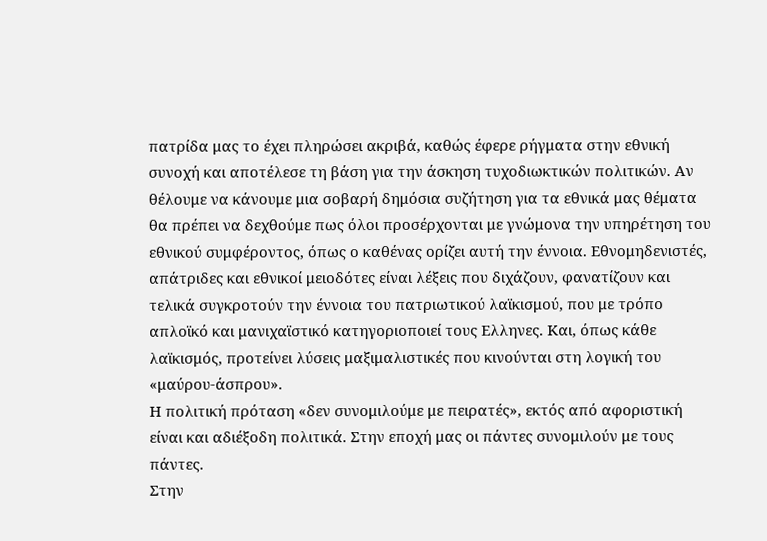πατρίδα μας το έχει πληρώσει ακριβά, καθώς έφερε ρήγματα στην εθνική συνοχή και αποτέλεσε τη βάση για την άσκηση τυχοδιωκτικών πολιτικών. Αν θέλουμε να κάνουμε μια σοβαρή δημόσια συζήτηση για τα εθνικά μας θέματα θα πρέπει να δεχθούμε πως όλοι προσέρχονται με γνώμονα την υπηρέτηση του εθνικού συμφέροντος, όπως ο καθένας ορίζει αυτή την έννοια. Εθνομηδενιστές, απάτριδες και εθνικοί μειοδότες είναι λέξεις που διχάζουν, φανατίζουν και τελικά συγκροτούν την έννοια του πατριωτικού λαϊκισμού, που με τρόπο απλοϊκό και μανιχαϊστικό κατηγοριοποιεί τους Ελληνες. Και, όπως κάθε λαϊκισμός, προτείνει λύσεις μαξιμαλιστικές που κινούνται στη λογική του «μαύρου-άσπρου».
Η πολιτική πρόταση «δεν συνομιλούμε με πειρατές», εκτός από αφοριστική είναι και αδιέξοδη πολιτικά. Στην εποχή μας οι πάντες συνομιλούν με τους πάντες.
Στην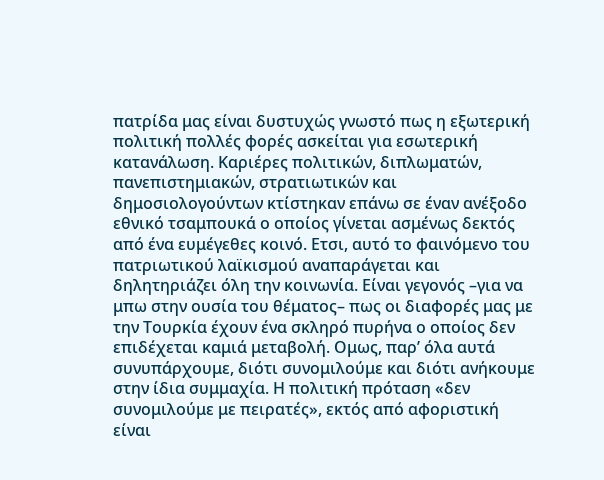πατρίδα μας είναι δυστυχώς γνωστό πως η εξωτερική πολιτική πολλές φορές ασκείται για εσωτερική κατανάλωση. Καριέρες πολιτικών, διπλωματών, πανεπιστημιακών, στρατιωτικών και δημοσιολογούντων κτίστηκαν επάνω σε έναν ανέξοδο εθνικό τσαμπουκά ο οποίος γίνεται ασμένως δεκτός από ένα ευμέγεθες κοινό. Ετσι, αυτό το φαινόμενο του πατριωτικού λαϊκισμού αναπαράγεται και δηλητηριάζει όλη την κοινωνία. Είναι γεγονός –για να μπω στην ουσία του θέματος– πως οι διαφορές μας με την Τουρκία έχουν ένα σκληρό πυρήνα ο οποίος δεν επιδέχεται καμιά μεταβολή. Ομως, παρ’ όλα αυτά συνυπάρχουμε, διότι συνομιλούμε και διότι ανήκουμε στην ίδια συμμαχία. Η πολιτική πρόταση «δεν συνομιλούμε με πειρατές», εκτός από αφοριστική είναι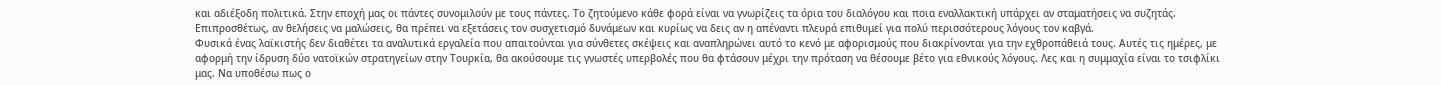και αδιέξοδη πολιτικά. Στην εποχή μας οι πάντες συνομιλούν με τους πάντες. Το ζητούμενο κάθε φορά είναι να γνωρίζεις τα όρια του διαλόγου και ποια εναλλακτική υπάρχει αν σταματήσεις να συζητάς. Επιπροσθέτως, αν θελήσεις να μαλώσεις, θα πρέπει να εξετάσεις τον συσχετισμό δυνάμεων και κυρίως να δεις αν η απέναντι πλευρά επιθυμεί για πολύ περισσότερους λόγους τον καβγά.
Φυσικά ένας λαϊκιστής δεν διαθέτει τα αναλυτικά εργαλεία που απαιτούνται για σύνθετες σκέψεις και αναπληρώνει αυτό το κενό με αφορισμούς που διακρίνονται για την εχθροπάθειά τους. Αυτές τις ημέρες, με αφορμή την ίδρυση δύο νατοϊκών στρατηγείων στην Τουρκία, θα ακούσουμε τις γνωστές υπερβολές που θα φτάσουν μέχρι την πρόταση να θέσουμε βέτο για εθνικούς λόγους. Λες και η συμμαχία είναι το τσιφλίκι μας. Να υποθέσω πως ο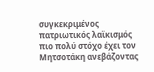συγκεκριμένος πατριωτικός λαϊκισμός πιο πολύ στόχο έχει τον Μητσοτάκη ανεβάζοντας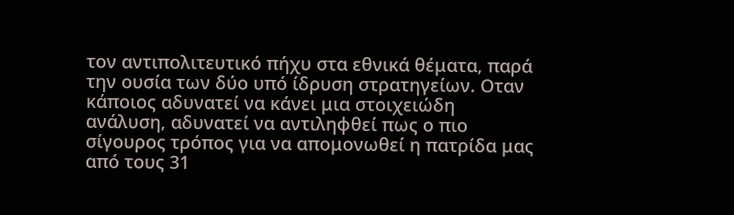τον αντιπολιτευτικό πήχυ στα εθνικά θέματα, παρά την ουσία των δύο υπό ίδρυση στρατηγείων. Οταν κάποιος αδυνατεί να κάνει μια στοιχειώδη ανάλυση, αδυνατεί να αντιληφθεί πως ο πιο σίγουρος τρόπος για να απομονωθεί η πατρίδα μας από τους 31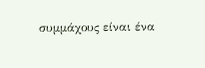συμμάχους είναι ένα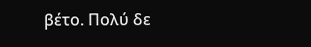βέτο. Πολύ δε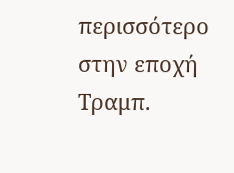περισσότερο στην εποχή Τραμπ.